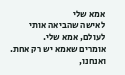אמא שלי
לאישה שהביאה אותי לעולם, אמא שלי.
אומרים שאמא יש רק אחת. ואנחנו,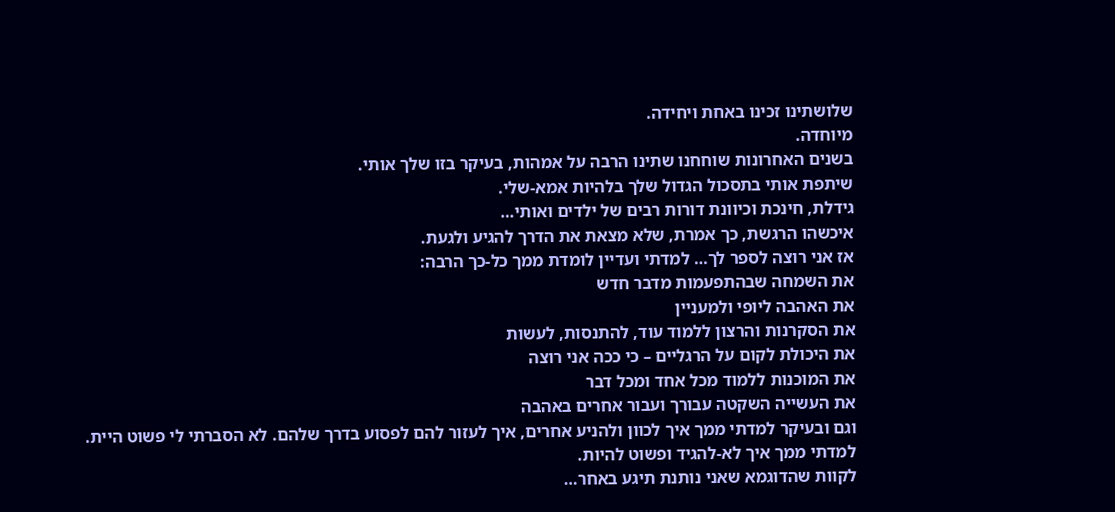שלושתינו זכינו באחת ויחידה.
מיוחדה.
בשנים האחרונות שוחחנו שתינו הרבה על אמהות, בעיקר בזו שלך אותי.
שיתפת אותי בתסכול הגדול שלך בלהיות אמא-שלי.
גידלת, חינכת וכיוונת דורות רבים של ילדים ואותי…
איכשהו הרגשת, כך אמרת, שלא מצאת את הדרך להגיע ולגעת.
אז אני רוצה לספר לך… למדתי ועדיין לומדת ממך כל-כך הרבה:
את השמחה שבהתפעמות מדבר חדש
את האהבה ליופי ולמעניין
את הסקרנות והרצון ללמוד עוד, להתנסות, לעשות
את היכולת לקום על הרגליים – כי ככה אני רוצה
את המוכנות ללמוד מכל אחד ומכל דבר
את העשייה השקטה עבורך ועבור אחרים באהבה
וגם ובעיקר למדתי ממך איך לכוון ולהניע אחרים, איך לעזור להם לפסוע בדרך שלהם. לא הסברתי לי פשוט היית.
למדתי ממך איך לא-להגיד ופשוט להיות.
לקוות שהדוגמא שאני נותנת תיגע באחר…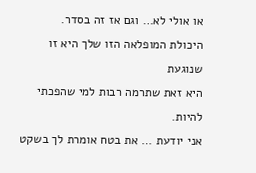או אולי לא… וגם אז זה בסדר.
היכולת המופלאה הזו שלך היא זו שנוגעת
היא זאת שתרמה רבות למי שהפכתי להיות.
אני יודעת … את בטח אומרת לך בשקט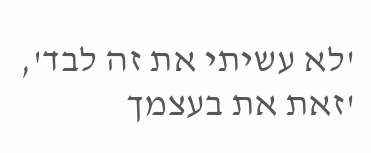'לא עשיתי את זה לבד', 'זאת את בעצמך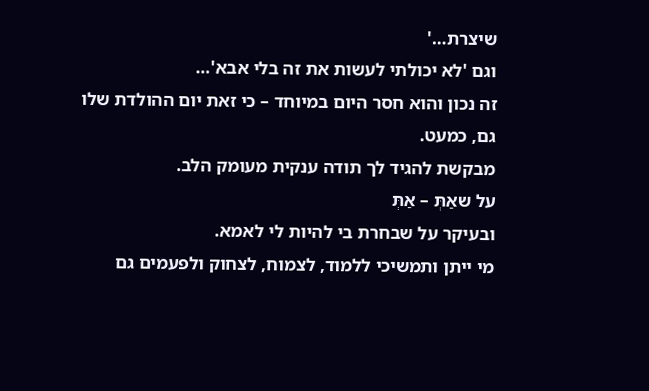שיצרת…'
וגם 'לא יכולתי לעשות את זה בלי אבא'…
זה נכון והוא חסר היום במיוחד – כי זאת יום ההולדת שלו גם, כמעט.
מבקשת להגיד לך תודה ענקית מעומק הלב.
על שאַתְּ – אַתְּ
ובעיקר על שבחרת בי להיות לי לאמא.
מי ייתן ותמשיכי ללמוד, לצמוח, לצחוק ולפעמים גם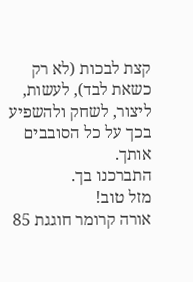קצת לבכות (לא רק כשאת לבד), לעשות, ליצור, לשחק ולהשפיע בכך על כל הסובבים אותך.
התברכנו בך.
מזל טוב!
אורה קרומר חוגגת 85